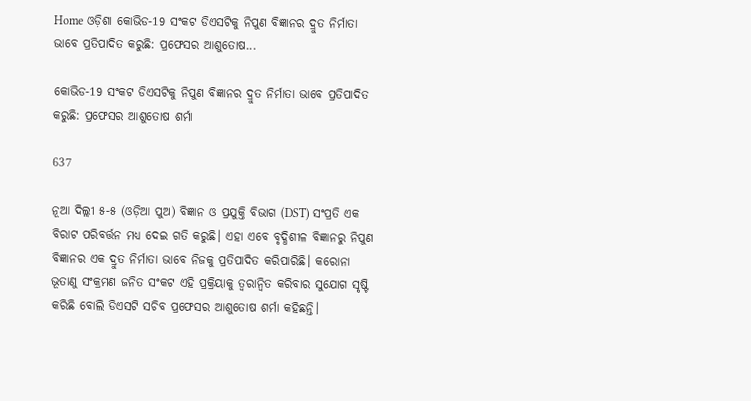Home ଓଡ଼ିଶା କୋଭିଡ-19 ସଂକଟ ଡିଏସଟିକୁ ନିପୁଣ ବିଜ୍ଞାନର ଦ୍ରୁତ ନିର୍ମାତା ଭାବେ ପ୍ରତିପାଦିତ କରୁଛି: ପ୍ରଫେସର ଆଶୁତୋଷ...

କୋଭିଡ-19 ସଂକଟ ଡିଏସଟିକୁ ନିପୁଣ ବିଜ୍ଞାନର ଦ୍ରୁତ ନିର୍ମାତା ଭାବେ ପ୍ରତିପାଦିତ କରୁଛି: ପ୍ରଫେସର ଆଶୁତୋଷ ଶର୍ମା

637

ନୂଆ ଦିଲ୍ଲୀ ୫-୫ (ଓଡ଼ିଆ ପୁଅ) ବିଜ୍ଞାନ ଓ ପ୍ରଯୁକ୍ତି ବିଭାଗ (DST) ସଂପ୍ରତି ଏକ ବିରାଟ ପରିବର୍ତ୍ତନ ମଧ୍ୟ ଦେଇ ଗତି କରୁଛି। ଏହା ଏବେ ବୃଦ୍ଧିଶୀଳ ବିଜ୍ଞାନରୁ ନିପୁଣ ବିଜ୍ଞାନର ଏକ ଦ୍ରୁତ ନିର୍ମାତା ଭାବେ ନିଜକୁ ପ୍ରତିପାଦିତ କରିପାରିଛି। କରୋନା ଭୂତାଣୁ ସଂକ୍ରମଣ ଜନିତ ସଂକଟ ଏହି ପ୍ରକ୍ରିୟାକୁ ତ୍ୱରାନ୍ୱିତ କରିବାର ସୁଯୋଗ ସୃଷ୍ଟି କରିଛି ବୋଲି ଡିଏସଟି ସଚିବ ପ୍ରଫେସର ଆଶୁତୋଷ ଶର୍ମା କହିଛନ୍ତି।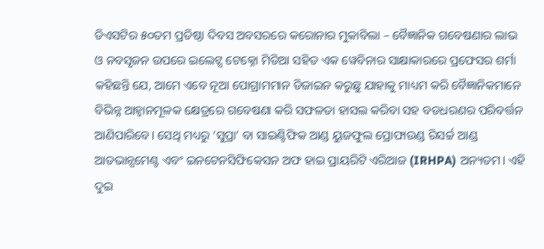ଡିଏସଟିର ୫୦ତମ ପ୍ରତିଷ୍ଠା ଦିବସ ଅବସରରେ କରୋନାର ମୁକାବିଲା – ବୈଜ୍ଞାନିକ ଗବେଷଣାର ଲାଭ ଓ ନବସୃଜନ ଉପରେ ଇଲେଟ୍ସ ଟେକ୍ନୋ ମିଡିଆ ସହିତ ଏକ ୱେବିନାର ସାକ୍ଷାକାରରେ ପ୍ରଫେସର ଶର୍ମା କହିଛନ୍ତି ଯେ, ଆମେ ଏବେ ନୂଆ ପୋଗ୍ରାମମାନ ଡିଜାଇନ କରୁଛୁ ଯାହାକୁ ମାଧ୍ୟମ କରି ବୈଜ୍ଞାନିକମାନେ ବିଭିନ୍ନ ଆହ୍ୱାନମୂଳକ କ୍ଷେତ୍ରରେ ଗବେଷଣା କରି ସଫଳତା ହାସଲ କରିବା ସହ ବଡଧରଣର ପରିବର୍ତ୍ତନ ଆଣିପାରିବେ। ସେଥି ମଧ୍ୟରୁ ‘ସୁପ୍ରା’ ବା ସାଇଣ୍ଟିଫିକ ଆଣ୍ଡ ୟୁଜଫୁଲ ପ୍ରୋଫାଉଣ୍ଡ ରିସର୍ଚ୍ଚ ଆଣ୍ଡ ଆଡଭାନ୍ସମେଣ୍ଟ ଏବଂ ଇନଟେନସିଫିକେସନ ଅଫ ହାଇ ପ୍ରାୟରିଟି ଏରିଆଜ (IRHPA) ଅନ୍ୟତମ। ଏହି ଦୁଇ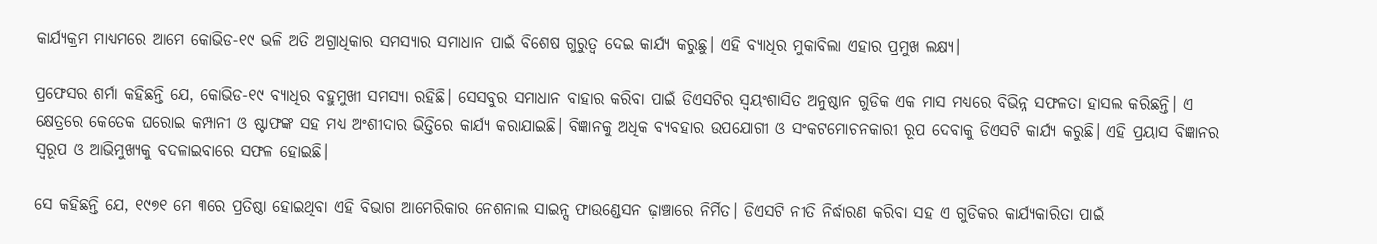କାର୍ଯ୍ୟକ୍ରମ ମାଧ୍ୟମରେ ଆମେ କୋଭିଡ-୧୯ ଭଳି ଅତି ଅଗ୍ରାଧିକାର ସମସ୍ୟାର ସମାଧାନ ପାଇଁ ବିଶେଷ ଗୁରୁତ୍ୱ ଦେଇ କାର୍ଯ୍ୟ କରୁଛୁ। ଏହି ବ୍ୟାଧିର ମୁକାବିଲା ଏହାର ପ୍ରମୁଖ ଲକ୍ଷ୍ୟ।

ପ୍ରଫେସର ଶର୍ମା କହିଛନ୍ତି ଯେ, କୋଭିଡ-୧୯ ବ୍ୟାଧିର ବହୁମୁଖୀ ସମସ୍ୟା ରହିଛି। ସେସବୁର ସମାଧାନ ବାହାର କରିବା ପାଇଁ ଡିଏସଟିର ସ୍ୱୟଂଶାସିତ ଅନୁଷ୍ଠାନ ଗୁଡିକ ଏକ ମାସ ମଧ୍ୟରେ ବିଭିନ୍ନ ସଫଳତା ହାସଲ କରିଛନ୍ତି। ଏ କ୍ଷେତ୍ରରେ କେତେକ ଘରୋଇ କମ୍ପାନୀ ଓ ଷ୍ଟାଫଙ୍କ ସହ ମଧ୍ୟ ଅଂଶୀଦାର ଭିତ୍ତିରେ କାର୍ଯ୍ୟ କରାଯାଇଛି। ବିଜ୍ଞାନକୁ ଅଧିକ ବ୍ୟବହାର ଉପଯୋଗୀ ଓ ସଂକଟମୋଚନକାରୀ ରୂପ ଦେବାକୁ ଡିଏସଟି କାର୍ଯ୍ୟ କରୁଛି। ଏହି ପ୍ରୟାସ ବିଜ୍ଞାନର ସ୍ୱରୂପ ଓ ଆଭିମୁଖ୍ୟକୁ ବଦଳାଇବାରେ ସଫଳ ହୋଇଛି।

ସେ କହିଛନ୍ତି ଯେ, ୧୯୭୧ ମେ ୩ରେ ପ୍ରତିଷ୍ଠା ହୋଇଥିବା ଏହି ବିଭାଗ ଆମେରିକାର ନେଶନାଲ ସାଇନ୍ସ ଫାଉଣ୍ଡେସନ ଢ଼ାଞ୍ଚାରେ ନିର୍ମିତ। ଡିଏସଟି ନୀତି ନିର୍ଦ୍ଧାରଣ କରିବା ସହ ଏ ଗୁଡିକର କାର୍ଯ୍ୟକାରିତା ପାଇଁ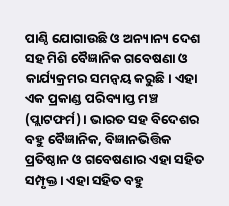ପାଣ୍ଠି ଯୋଗାଉଛି ଓ ଅନ୍ୟାନ୍ୟ ଦେଶ ସହ ମିଶି ବୈଜ୍ଞାନିକ ଗବେଷଣା ଓ କାର୍ଯ୍ୟକ୍ରମର ସମନ୍ୱୟ କରୁଛି। ଏହା ଏକ ପ୍ରକାଣ୍ଡ ପରିବ୍ୟାପ୍ତ ମଞ୍ଚ (ପ୍ଲାଟଫର୍ମ)। ଭାରତ ସହ ବିଦେଶର ବହୁ ବୈଜ୍ଞାନିକ, ବିଜ୍ଞାନଭିତ୍ତିକ ପ୍ରତିଷ୍ଠାନ ଓ ଗବେଷଣାର ଏହା ସହିତ ସମ୍ପୃକ୍ତ। ଏହା ସହିତ ବହୁ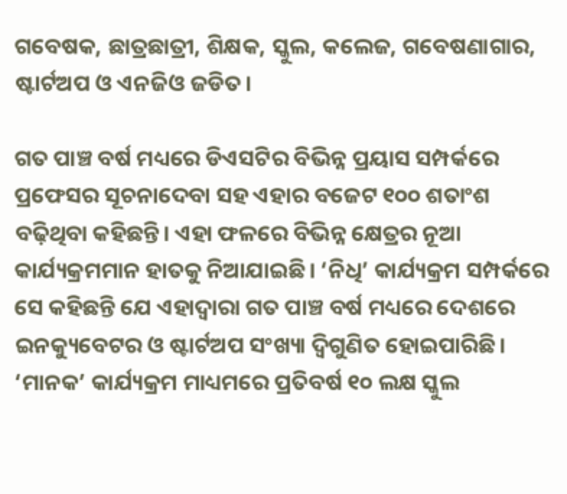ଗବେଷକ, ଛାତ୍ରଛାତ୍ରୀ, ଶିକ୍ଷକ, ସ୍କୁଲ, କଲେଜ, ଗବେଷଣାଗାର, ଷ୍ଟାର୍ଟଅପ ଓ ଏନଜିଓ ଜଡିତ।

ଗତ ପାଞ୍ଚ ବର୍ଷ ମଧ୍ୟରେ ଡିଏସଟିର ବିଭିନ୍ନ ପ୍ରୟାସ ସମ୍ପର୍କରେ ପ୍ରଫେସର ସୂଚନାଦେବା ସହ ଏହାର ବଜେଟ ୧୦୦ ଶତାଂଶ ବଢ଼ିଥିବା କହିଛନ୍ତି। ଏହା ଫଳରେ ବିଭିନ୍ନ କ୍ଷେତ୍ରର ନୂଆ କାର୍ଯ୍ୟକ୍ରମମାନ ହାତକୁ ନିଆଯାଇଛି। ‘ନିଧି’ କାର୍ଯ୍ୟକ୍ରମ ସମ୍ପର୍କରେ ସେ କହିଛନ୍ତି ଯେ ଏହାଦ୍ୱାରା ଗତ ପାଞ୍ଚ ବର୍ଷ ମଧ୍ୟରେ ଦେଶରେ ଇନକ୍ୟୁବେଟର ଓ ଷ୍ଟାର୍ଟଅପ ସଂଖ୍ୟା ଦ୍ୱିଗୁଣିତ ହୋଇପାରିଛି। ‘ମାନକ’ କାର୍ଯ୍ୟକ୍ରମ ମାଧ୍ୟମରେ ପ୍ରତିବର୍ଷ ୧୦ ଲକ୍ଷ ସ୍କୁଲ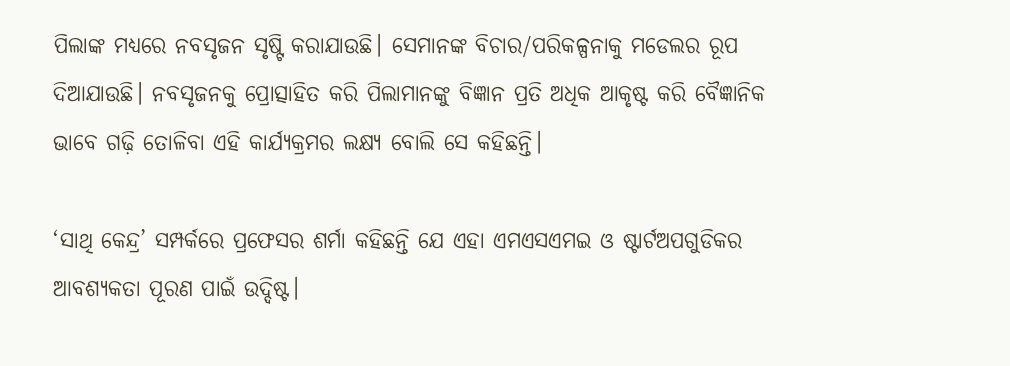ପିଲାଙ୍କ ମଧ୍ୟରେ ନବସୃଜନ ସୃଷ୍ଟି କରାଯାଉଛି। ସେମାନଙ୍କ ବିଚାର/ପରିକଳ୍ପନାକୁ ମଡେଲର ରୂପ ଦିଆଯାଉଛି। ନବସୃଜନକୁ ପ୍ରୋତ୍ସାହିତ କରି ପିଲାମାନଙ୍କୁ ବିଜ୍ଞାନ ପ୍ରତି ଅଧିକ ଆକୃଷ୍ଟ କରି ବୈଜ୍ଞାନିକ ଭାବେ ଗଢ଼ି ତୋଳିବା ଏହି କାର୍ଯ୍ୟକ୍ରମର ଲକ୍ଷ୍ୟ ବୋଲି ସେ କହିଛନ୍ତି।

‘ସାଥି କେନ୍ଦ୍ର’ ସମ୍ପର୍କରେ ପ୍ରଫେସର ଶର୍ମା କହିଛନ୍ତି ଯେ ଏହା ଏମଏସଏମଇ ଓ ଷ୍ଟାର୍ଟଅପଗୁଡିକର ଆବଶ୍ୟକତା ପୂରଣ ପାଇଁ ଉଦ୍ଦିଷ୍ଟ।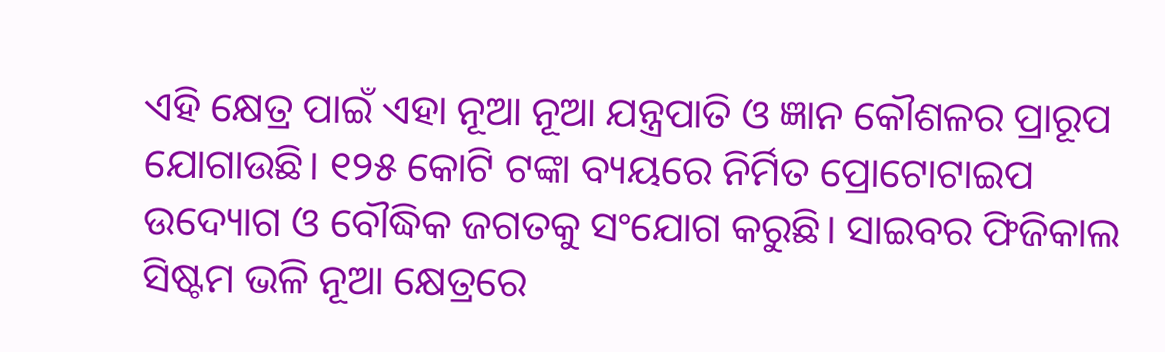ଏହି କ୍ଷେତ୍ର ପାଇଁ ଏହା ନୂଆ ନୂଆ ଯନ୍ତ୍ରପାତି ଓ ଜ୍ଞାନ କୌଶଳର ପ୍ରାରୂପ ଯୋଗାଉଛି। ୧୨୫ କୋଟି ଟଙ୍କା ବ୍ୟୟରେ ନିର୍ମିତ ପ୍ରୋଟୋଟାଇପ ଉଦ୍ୟୋଗ ଓ ବୌଦ୍ଧିକ ଜଗତକୁ ସଂଯୋଗ କରୁଛି। ସାଇବର ଫିଜିକାଲ ସିଷ୍ଟମ ଭଳି ନୂଆ କ୍ଷେତ୍ରରେ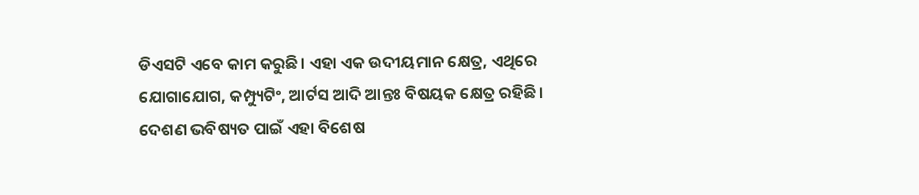ଡିଏସଟି ଏବେ କାମ କରୁଛି। ଏହା ଏକ ଉଦୀୟମାନ କ୍ଷେତ୍ର, ଏଥିରେ ଯୋଗାଯୋଗ, କମ୍ପ୍ୟୁଟିଂ, ଆର୍ଟସ ଆଦି ଆନ୍ତଃ ବିଷୟକ କ୍ଷେତ୍ର ରହିଛି। ଦେଶଣ ଭବିଷ୍ୟତ ପାଇଁ ଏହା ବିଶେଷ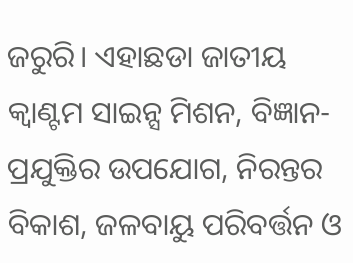ଜରୁରି। ଏହାଛଡା ଜାତୀୟ କ୍ୱାଣ୍ଟମ ସାଇନ୍ସ ମିଶନ, ବିଜ୍ଞାନ-ପ୍ରଯୁକ୍ତିର ଉପଯୋଗ, ନିରନ୍ତର ବିକାଶ, ଜଳବାୟୁ ପରିବର୍ତ୍ତନ ଓ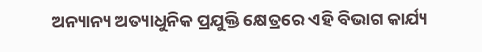ଅନ୍ୟାନ୍ୟ ଅତ୍ୟାଧୁନିକ ପ୍ରଯୁକ୍ତି କ୍ଷେତ୍ରରେ ଏହି ବିଭାଗ କାର୍ଯ୍ୟ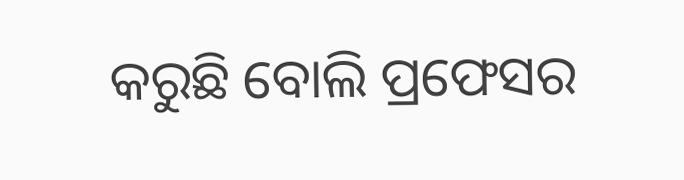କରୁଛି ବୋଲି ପ୍ରଫେସର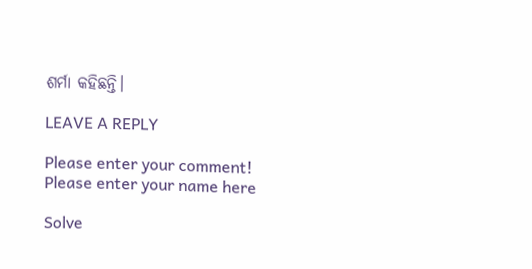ଶର୍ମା କହିଛନ୍ତି।

LEAVE A REPLY

Please enter your comment!
Please enter your name here

Solve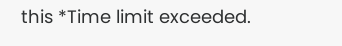this *Time limit exceeded.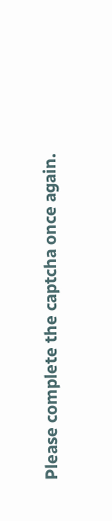Please complete the captcha once again.